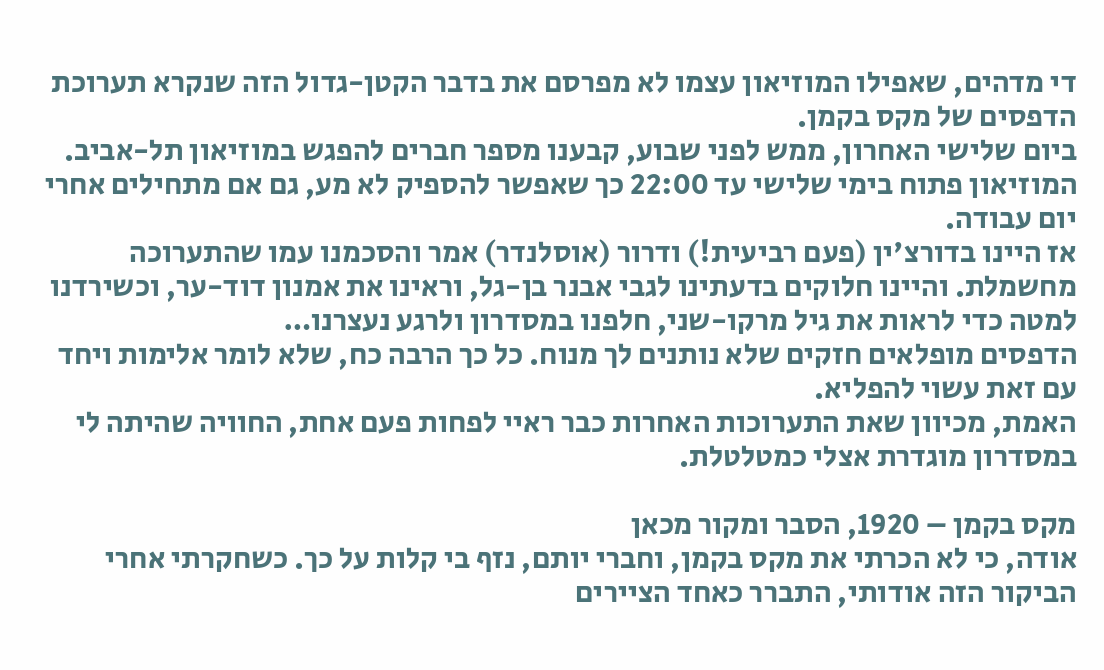די מדהים, שאפילו המוזיאון עצמו לא מפרסם את בדבר הקטן-גדול הזה שנקרא תערוכת הדפסים של מקס בקמן.
ביום שלישי האחרון, ממש לפני שבוע, קבענו מספר חברים להפגש במוזיאון תל-אביב. המוזיאון פתוח בימי שלישי עד 22:00 כך שאפשר להספיק לא מע, גם אם מתחילים אחרי יום עבודה.
אז היינו בדורצ'ין (פעם רביעית!) ודרור (אוסלנדר) אמר והסכמנו עמו שהתערוכה מחשמלת. והיינו חלוקים בדעתינו לגבי אבנר בן-גל, וראינו את אמנון דוד-ער, וכשירדנו למטה כדי לראות את גיל מרקו-שני, חלפנו במסדרון ולרגע נעצרנו…
הדפסים מופלאים חזקים שלא נותנים לך מנוח. כל כך הרבה כח, שלא לומר אלימות ויחד עם זאת עשוי להפליא.
האמת, מכיוון שאת התערוכות האחרות כבר ראיי לפחות פעם אחת, החוויה שהיתה לי במסדרון מוגדרת אצלי כמטלטלת.

מקס בקמן – 1920, הסבר ומקור מכאן
אודה, כי לא הכרתי את מקס בקמן, וחברי יותם, נזף בי קלות על כך. כשחקרתי אחרי הביקור הזה אודותי, התברר כאחד הציירים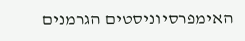האימפרסיוניסטים הגרמנים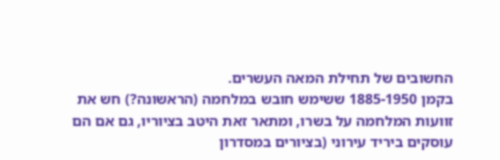החשובים של תחילת המאה העשרים.
בקמן 1885-1950 ששימש חובש במלחמה (הראשונה?) חש את זוועות המלחמה על בשרו, ומתאר זאת היטב בציוריו, גם אם הם עוסקים ביריד עירוני (בציורים במסדרון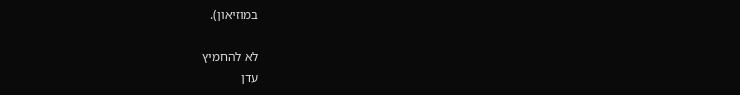במוזיאון).

לא להחמיץ
עדן